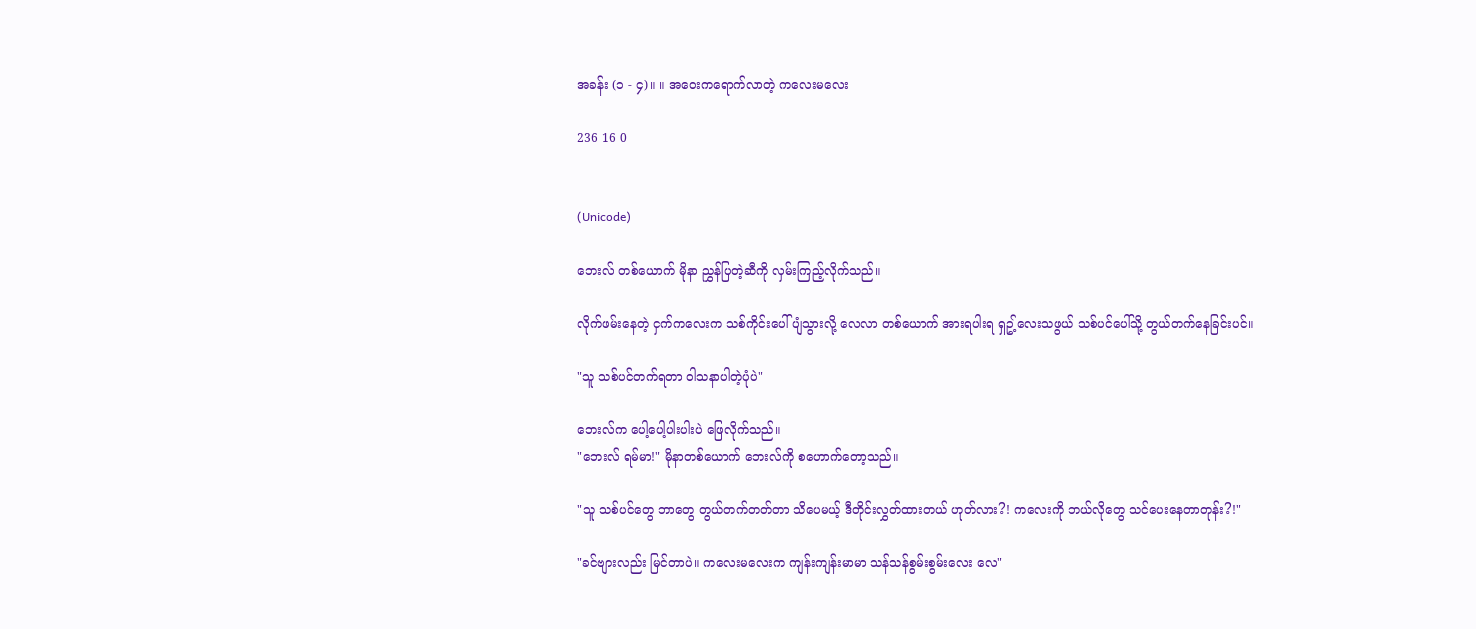အခန်း (၁ - ၄)။ ။ အဝေးကရောက်လာတဲ့ ကလေးမလေး

236 16 0


(Unicode)

ဘေးလ် တစ်ယောက် မိုနာ ညွှန်ပြတဲ့ဆီကို လှမ်းကြည့်လိုက်သည်။

လိုက်ဖမ်းနေတဲ့ ငှက်ကလေးက သစ်ကိုင်းပေါ် ပျံသွားလို့ လေလာ တစ်ယောက် အားရပါးရ ရှဥ့်လေးသဖွယ် သစ်ပင်ပေါ်သို့ တွယ်တက်နေခြင်းပင်။

"သူ သစ်ပင်တက်ရတာ ဝါသနာပါတဲ့ပုံပဲ"

ဘေးလ်က ပေါ့ပေါ့ပါးပါးပဲ ဖြေလိုက်သည်။
"ဘေးလ် ရမ်မာ!" မိုနာတစ်ယောက် ဘေးလ်ကို စဟောက်တော့သည်။

"သူ သစ်ပင်တွေ ဘာတွေ တွယ်တက်တတ်တာ သိပေမယ့် ဒီတိုင်းလွှတ်ထားတယ် ဟုတ်လား?! ကလေးကို ဘယ်လိုတွေ သင်ပေးနေတာတုန်း?!"

"ခင်ဗျားလည်း မြင်တာပဲ။ ကလေးမလေးက ကျန်းကျန်းမာမာ သန်သန်စွမ်းစွမ်းလေး လေ"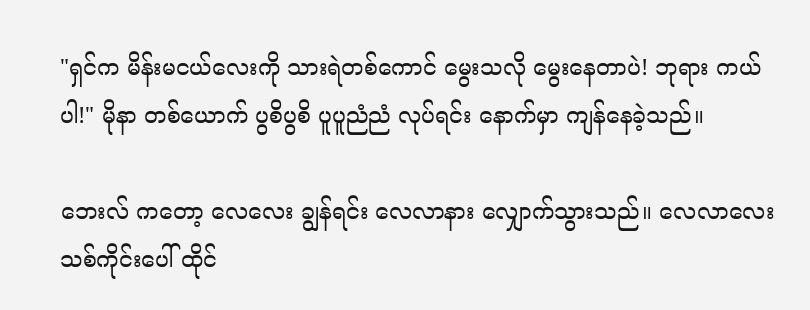"ရှင်က မိန်းမငယ်လေးကို သားရဲတစ်ကောင် မွေးသလို မွေးနေတာပဲ! ဘုရား ကယ်ပါ!" မိုနာ တစ်ယောက် ပွစိပွစိ ပူပူညံညံ လုပ်ရင်း နောက်မှာ ကျန်နေခဲ့သည်။

ဘေးလ် ကတော့ လေလေး ချွန်ရင်း လေလာနား လျှောက်သွားသည်။ လေလာလေး သစ်ကိုင်းပေါ် ထိုင်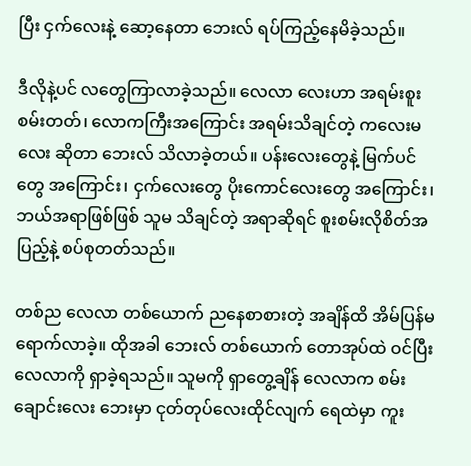ပြီး ငှက်လေးနဲ့ ဆော့နေတာ ဘေးလ် ရပ်ကြည့်နေမိခဲ့သည်။

ဒီလိုနဲ့ပင် လတွေကြာလာခဲ့သည်။ လေလာ လေးဟာ အရမ်းစူးစမ်းတတ်၊ လောကကြီးအကြောင်း အရမ်းသိချင်တဲ့ ကလေးမလေး ဆိုတာ ဘေးလ် သိလာခဲ့တယ်။ ပန်းလေးတွေနဲ့ မြက်ပင်တွေ အကြောင်း၊ ငှက်လေးတွေ ပိုးကောင်လေးတွေ အကြောင်း၊ ဘယ်အရာဖြစ်ဖြစ် သူမ သိချင်တဲ့ အရာဆိုရင် စူးစမ်းလိုစိတ်အပြည့်နဲ့ စပ်စုတတ်သည်။

တစ်ည လေလာ တစ်ယောက် ညနေစာစားတဲ့ အချိန်ထိ အိမ်ပြန်မရောက်လာခဲ့။ ထိုအခါ ဘေးလ် တစ်ယောက် တောအုပ်ထဲ ဝင်ပြီးလေလာကို ရှာခဲ့ရသည်။ သူမကို ရှာတွေ့ချိန် လေလာက စမ်းချောင်းလေး ဘေးမှာ ငုတ်တုပ်လေးထိုင်လျက် ရေထဲမှာ ကူး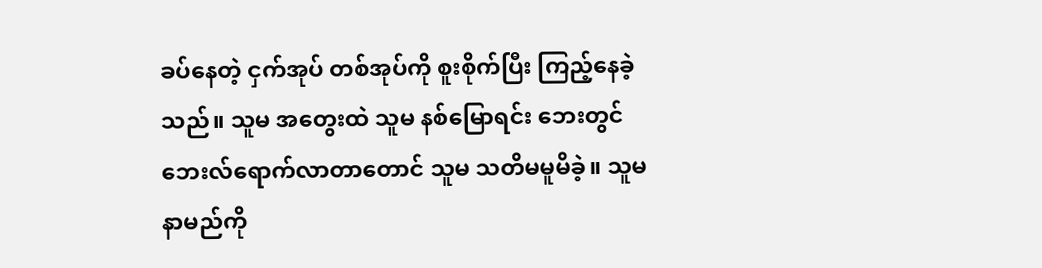ခပ်နေတဲ့ ငှက်အုပ် တစ်အုပ်ကို စူးစိုက်ပြီး ကြည့်နေခဲ့သည်။ သူမ အတွေးထဲ သူမ နစ်မြောရင်း ဘေးတွင် ဘေးလ်ရောက်လာတာတောင် သူမ သတိမမူမိခဲ့။ သူမ နာမည်ကို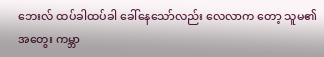ဘေးလ် ထပ်ခါထပ်ခါ ခေါ်နေသော်လည်း လေလာက တော့ သူမ၏ အတွေး ကမ္ဘာ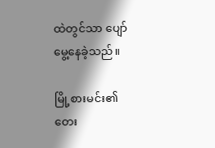ထဲတွင်သာ ပျော်မွေ့နေခဲ့သည်။

မြို့စားမင်း၏ တေး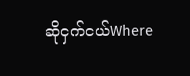ဆိုငှက်ငယ်Where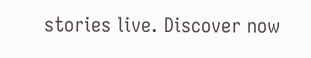stories live. Discover now